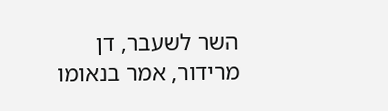השר לשעבר, דן מרידור, אמר בנאומו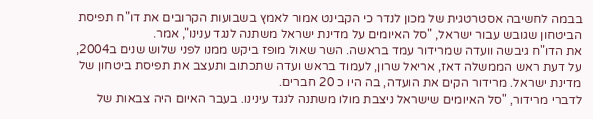בבמה לחשיבה אסטרטגית של מכון לנדר כי הקבינט אמור לאמץ בשבועות הקרובים את דו"ח תפיסת הביטחון שגובש עבור ישראל, "סל האיומים על מדינת ישראל משתנה לנגד ענינו", אמר.
את הדו"ח גיבשה וועדה שמרידור עמד בראשה. השר שאול מופז ביקש ממנו לפני שלוש שנים ב2004, על דעת ראש הממשלה דאז, אריאל שרון, לעמוד בראש ועדה שתכתוב ותעצב את תפיסת ביטחון של מדינת ישראל. מרידור הקים את הועדה, בה היו כ 20 חברים.
לדברי מרידור, "סל האיומים שישראל ניצבת מולו משתנה לנגד עינינו. בעבר האיום היה צבאות של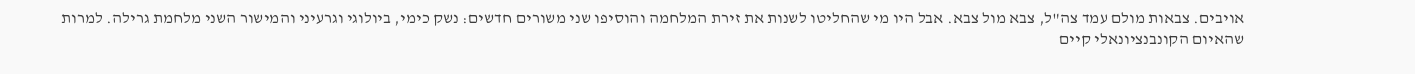אויבים. צבאות מולם עמד צה"ל, צבא מול צבא. אבל היו מי שהחליטו לשנות את זירת המלחמה והוסיפו שני משורים חדשים: נשק כימי, ביולוגי וגרעיני והמישור השני מלחמת גרילה. למרות שהאיום הקונבנציונאלי קיים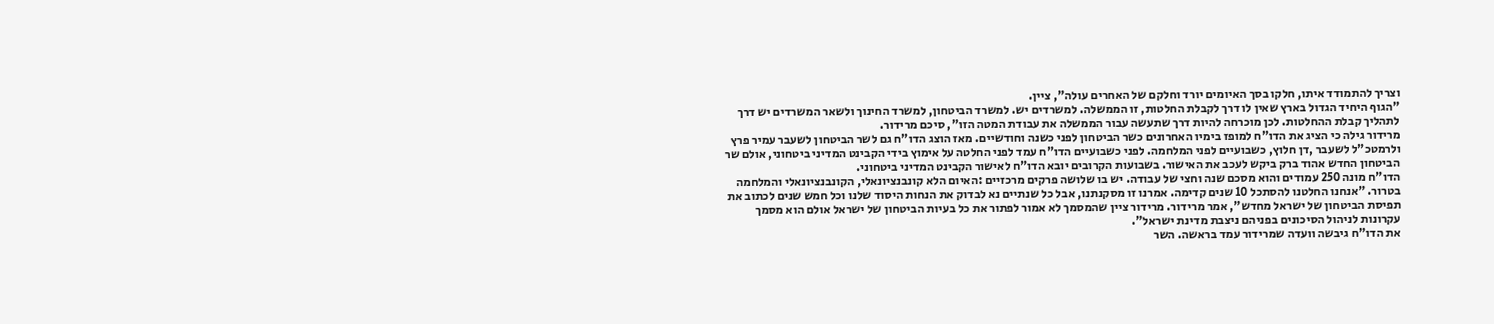וצריך להתמודד איתו, חלקו בסך האיומים יורד וחלקם של האחרים עולה", ציין.
"הגוף היחיד הגדול בארץ שאין לו דרך לקבלת החלטות, זו הממשלה. למשרדים יש. למשרד הביטחון, למשרד החינוך ולשאר המשרדים יש דרך לתהליך קבלת ההחלטות. לכן מוכרחה להיות דרך שתעשה עבור הממשלה את עבודת המטה הזו", סיכם מרידור.
מרידור גילה כי הציג את הדו"ח למופז בימיו האחרונים כשר הביטחון לפני כשנה וחודשיים. מאז הוצג הדו"ח גם לשר הביטחון לשעבר עמיר פרץ ולרמטכ"ל לשעבר ,דן חלוץ, כשבועיים לפני המלחמה. לפני כשבועיים הדו"ח עמד לפני החלטה על אימוץ בידי הקבינט המדיני ביטחוני, אולם שר הביטחון החדש אהוד ברק ביקש לעכב את האישור. בשבועות הקרובים יובא הדו"ח לאישור הקבינט המדיני ביטחוני.
הדו"ח מונה 250 עמודים והוא מסכם שנה וחצי של עבודה. יש בו שלושה פרקים מרכזיים :האיום הלא קונבנציונאלי, הקונבנציונאלי והמלחמה בטרור. "אנחנו החלטנו להסתכל 10 שנים קדימה. אמרנו זו מסקנתנו, אבל כל שנתיים נא לבדוק את הנחות היסוד שלנו וכל חמש שנים לכתוב את תפיסת הביטחון של ישראל מחדש", אמר מרידור. מרידור ציין שהמסמך לא אמור לפתור את כל בעיות הביטחון של ישראל אולם הוא מסמך עקרונות לניהול הסיכונים בפניהם ניצבת מדינת ישראל".
את הדו"ח גיבשה וועדה שמרידור עמד בראשה. השר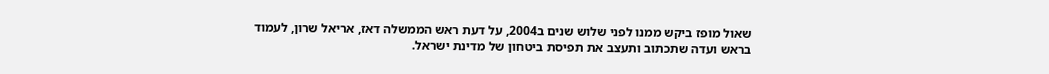שאול מופז ביקש ממנו לפני שלוש שנים ב2004, על דעת ראש הממשלה דאז, אריאל שרון, לעמוד בראש ועדה שתכתוב ותעצב את תפיסת ביטחון של מדינת ישראל.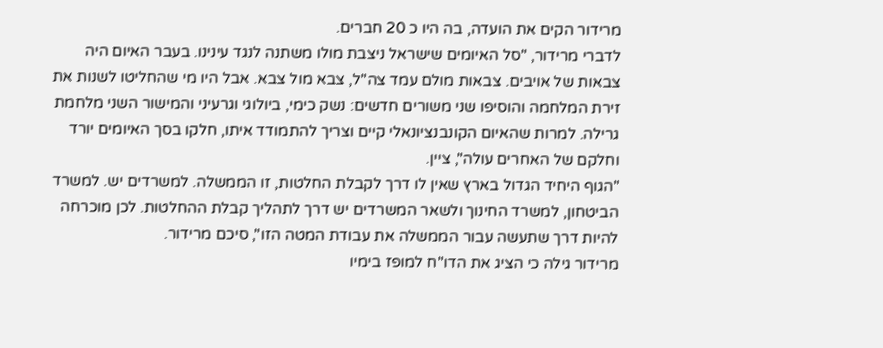מרידור הקים את הועדה, בה היו כ 20 חברים.
לדברי מרידור, "סל האיומים שישראל ניצבת מולו משתנה לנגד עינינו. בעבר האיום היה צבאות של אויבים. צבאות מולם עמד צה"ל, צבא מול צבא. אבל היו מי שהחליטו לשנות את זירת המלחמה והוסיפו שני משורים חדשים: נשק כימי, ביולוגי וגרעיני והמישור השני מלחמת גרילה. למרות שהאיום הקונבנציונאלי קיים וצריך להתמודד איתו, חלקו בסך האיומים יורד וחלקם של האחרים עולה", ציין.
"הגוף היחיד הגדול בארץ שאין לו דרך לקבלת החלטות, זו הממשלה. למשרדים יש. למשרד הביטחון, למשרד החינוך ולשאר המשרדים יש דרך לתהליך קבלת ההחלטות. לכן מוכרחה להיות דרך שתעשה עבור הממשלה את עבודת המטה הזו", סיכם מרידור.
מרידור גילה כי הציג את הדו"ח למופז בימיו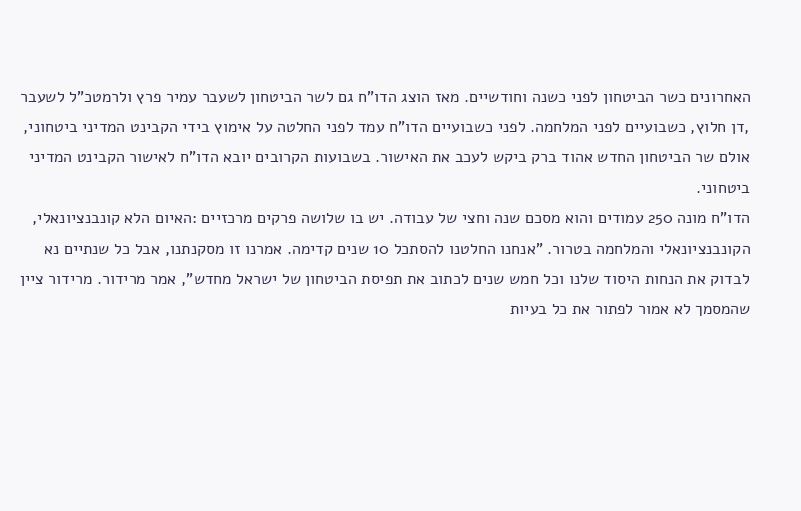האחרונים כשר הביטחון לפני כשנה וחודשיים. מאז הוצג הדו"ח גם לשר הביטחון לשעבר עמיר פרץ ולרמטכ"ל לשעבר ,דן חלוץ, כשבועיים לפני המלחמה. לפני כשבועיים הדו"ח עמד לפני החלטה על אימוץ בידי הקבינט המדיני ביטחוני, אולם שר הביטחון החדש אהוד ברק ביקש לעכב את האישור. בשבועות הקרובים יובא הדו"ח לאישור הקבינט המדיני ביטחוני.
הדו"ח מונה 250 עמודים והוא מסכם שנה וחצי של עבודה. יש בו שלושה פרקים מרכזיים :האיום הלא קונבנציונאלי, הקונבנציונאלי והמלחמה בטרור. "אנחנו החלטנו להסתכל 10 שנים קדימה. אמרנו זו מסקנתנו, אבל כל שנתיים נא לבדוק את הנחות היסוד שלנו וכל חמש שנים לכתוב את תפיסת הביטחון של ישראל מחדש", אמר מרידור. מרידור ציין שהמסמך לא אמור לפתור את כל בעיות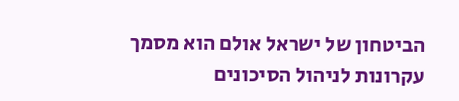הביטחון של ישראל אולם הוא מסמך עקרונות לניהול הסיכונים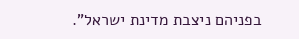בפניהם ניצבת מדינת ישראל".